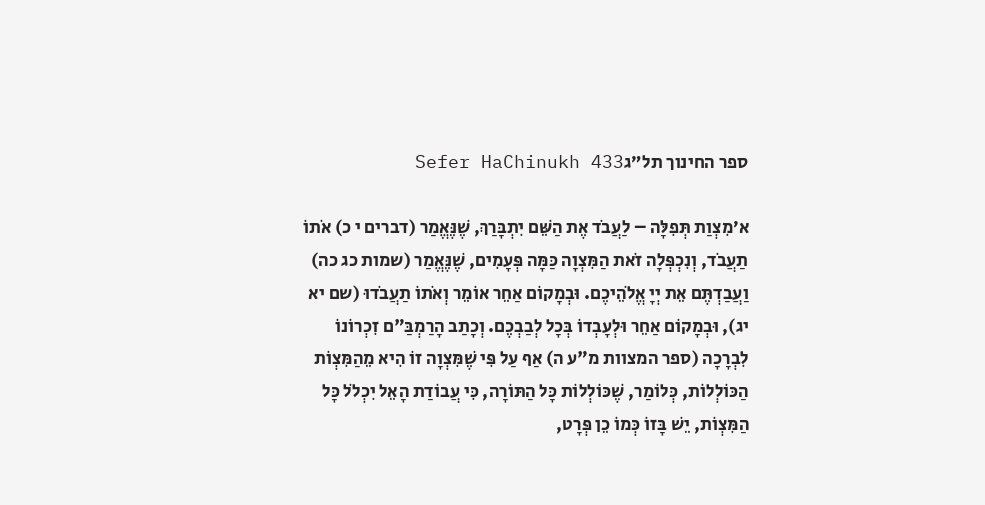ספר החינוך תל״גSefer HaChinukh 433

א׳מִצְוַת תְּפִלָּה – לַעֲבֹד אֶת הַשֵּׁם יִתְבָּרַךְ, שֶׁנֶּאֱמַר (דברים י כ) אֹתוֹ תַעֲבֹד, וְנִכְפְּלָה זֹאת הַמִּצְוָה כַּמָּה פְּעָמִים, שֶׁנֶּאֱמַר (שמות כג כה) וַעֲבַדְתֶּם אֵת יְיָ אֱלֹהֵיכֶם. וּבְמָקוֹם אַחֵר אוֹמֵר וְאֹתוֹ תַעֲבֹדוּ (שם יא יג), וּבְמָקוֹם אַחֵר וּלְעָבְדוֹ בְּכָל לְבַבְכֶם. וְכָתַב הָרַמְבַּ"ם זִכְרוֹנוֹ לִבְרָכָה (ספר המצוות מ"ע ה) אַף עַל פִּי שֶׁמִּצְוָה זוֹ הִיא מֵהַמִּצְוֹת הַכּוֹלְלוֹת, כְּלוֹמַר, שֶׁכּוֹלְלוֹת כָּל הַתּוֹרָה, כִּי עֲבוֹדַת הָאֵל יִכְלֹל כָּל הַמִּצְוֹת, יֵשׁ בָּזוֹ כְּמוֹ כֵן פְּרָט,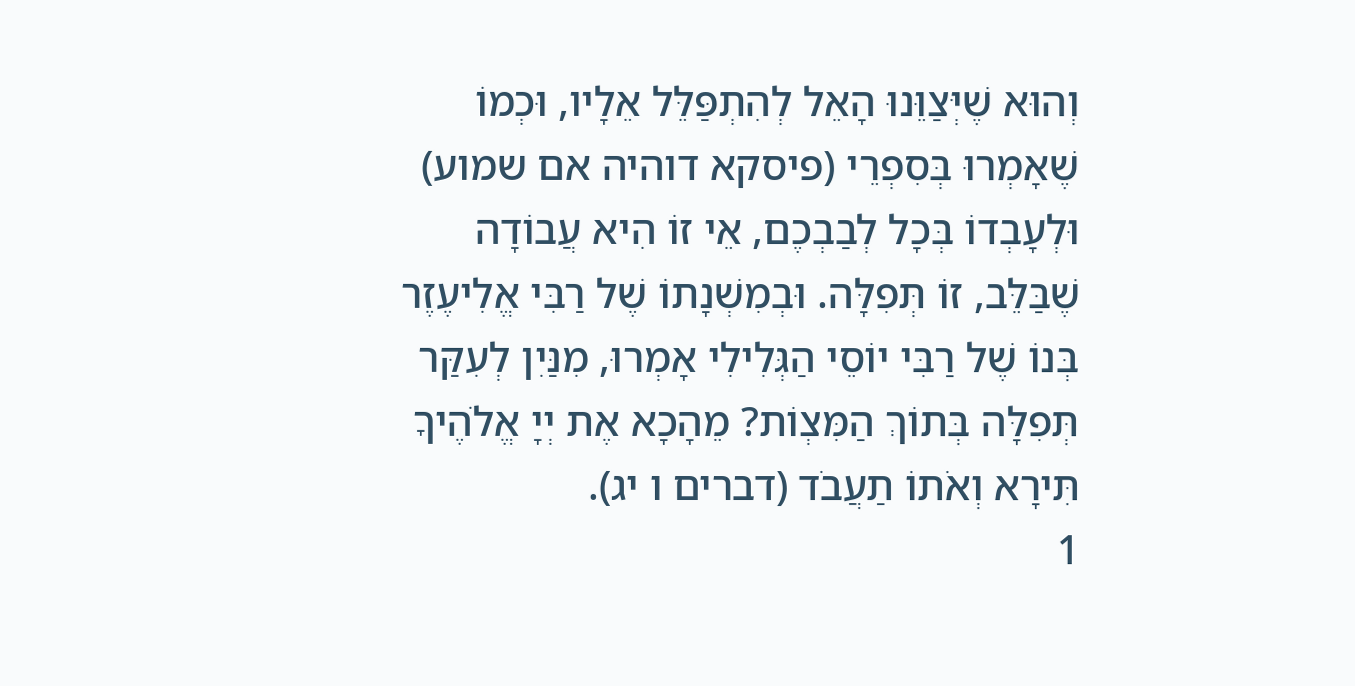וְהוּא שֶׁיְּצַוֵּנוּ הָאֵל לְהִתְפַּלֵּל אֵלָיו, וּכְמוֹ שֶׁאָמְרוּ בְּסִפְרֵי (פיסקא דוהיה אם שמוע) וּלְעָבְדוֹ בְּכָל לְבַבְכֶם, אֵי זוֹ הִיא עֲבוֹדָה שֶׁבַּלֵּב, זוֹ תְּפִלָּה. וּבְמִשְׁנָתוֹ שֶׁל רַבִּי אֱלִיעֶזֶר בְּנוֹ שֶׁל רַבִּי יוֹסֵי הַגְּלִילִי אָמְרוּ, מִנַּיִן לְעִקַּר תְּפִלָּה בְּתוֹךְ הַמִּצְוֹת? מֵהָכָא אֶת יְיָ אֱלֹהֶיךָ תִּירָא וְאֹתוֹ תַעֲבֹד (דברים ו יג).
1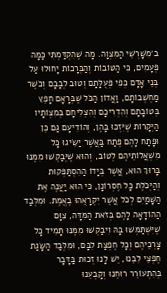ב׳מִשָּׁרְשֵׁי הַמִּצְוָה. מָה שֶׁהִקְדַּמְתִּי כַּמָּה פְּעָמִים, כִּי הַטּוֹבוֹת וְהַבְּרָכוֹת יָחוּלוּ עַל בְּנֵי אָדָם כְּפִי פְּעֻלָּתָם וְטוּב לְבָבָם וְכֹשֶׁר מַחְשְׁבוֹתָם, וַאֲדוֹן הַכֹּל שֶׁבְּרָאָם חָפֵץ בְּטוֹבָתָם וְהִדְרִיכָם וְהִצְלִיחָם בְּמִצְוֹתָיו הַיְּקָרוֹת שֶׁיִּזְכּוּ בָּהֶן, וְהוֹדִיעָם גַּם כֵּן וּפָתַח לָהֶם פֶּתַח בַּאֲשֶׁר יַשִּׂיגוּ כָּל מִשְׁאֲלוֹתֵיהֶם לְטוֹב, וְהוּא שֶׁיְּבַקְשׁוּ מִמֶּנּוּ בָּרוּךְ הוּא, אֲשֶׁר בְּיָדוֹ הַהִסְתַּפְּקוּת וְהַיְּכֹלֶת כָּל חֶסְרוֹנָן, כִּי הוּא יַעֲנֶה אֶת הַשָּׁמַיִם לְכֹל אֲשֶׁר יִקְרָאֻהוּ בֶאֱמֶת. וּמִלְּבַד הַהוֹדָאָה לָהֶם בְּזֹאת הַמִּדָּה, צִוָּם שֶׁיִּשְׁתַּמְּשׁוּ בָּהּ וִיבַקְשׁוּ מִמֶּנּוּ תָּמִיד כָּל צָרְכֵיהֶם וְכָל חֶפְצַת לִבָּם, וּמִלְּבַד הַשָּׂגַת חֶפְצֵי לִבֵּנוּ, יֵשׁ לָנוּ זְכוּת בַּדָּבָר בְּהִתְעוֹרֵר רוּחֵנוּ וְקָבְעֵנוּ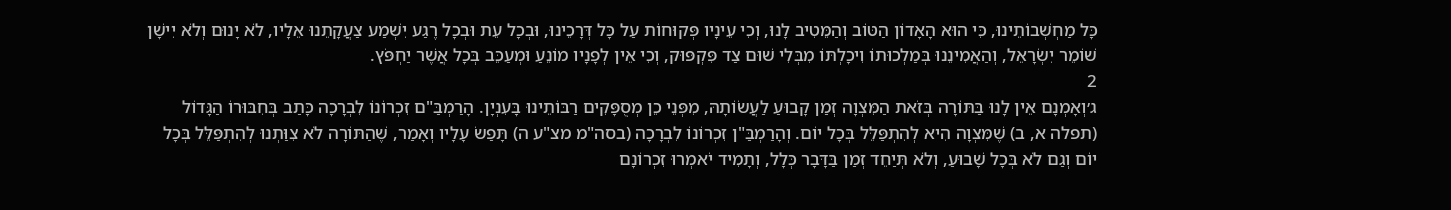כָּל מַחְשְׁבוֹתֵינוּ, כִּי הוּא הָאָדוֹן הַטּוֹב וְהַמֵּטִיב לָנוּ, וְכִי עֵינָיו פְּקוּחוֹת עַל כָּל דְּרָכֵינוּ, וּבְכָל עֵת וּבְכָל רֶגַע יִשְׁמַע צַעֲקָתֵנוּ אֵלָיו, לֹא יָנוּם וְלֹא יִישָׁן שׁוֹמֵר יִשְׂרָאֵל, וְהַאֲמִינֵנוּ בְּמַלְכוּתוֹ וִיכָלְתּוֹ מִבְּלִי שׁוּם צַד פִּקְפּוּק, וְכִי אֵין לְפָנָיו מוֹנֵעַ וּמְעַכֵּב בְּכָל אֲשֶׁר יַחְפֹּץ.
2
ג׳וְאָמְנָם אֵין לָנוּ בַּתּוֹרָה בְּזֹאת הַמִּצְוָה זְמַן קָבוּעַ לַעֲשׂוֹתָהּ, מִפְּנֵי כֵן מְסֻפָּקִים רַבּוֹתֵינוּ בָּעִנְיָן. הָרַמְבַּ"ם זִכְרוֹנוֹ לִבְרָכָה כָּתַב בְּחִבּוּרוֹ הַגָּדוֹל (תפלה א, ב) שֶׁמִּצְוָה הִיא לְהִתְפַּלֵּל בְּכָל יוֹם. וְהָרַמְבַּ"ן זִכְרוֹנוֹ לִבְרָכָה (בסה"מ מצ"ע ה) תָּפַשׂ עָלָיו וְאָמַר, שֶׁהַתּוֹרָה לֹא צִוַּתְנוּ לְהִתְפַּלֵּל בְּכָל יוֹם וְגַם לֹא בְּכָל שָׁבוּעַ, וְלֹא תְּיַחֵד זְמַן בַּדָּבָר כְּלָל, וְתָמִיד יֹאמְרוּ זִכְרוֹנָם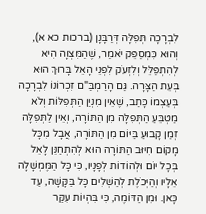לִבְרָכָה תְּפִלָּה דְּרַבָּנָן (ברכות כא א), וְהוּא כִּמְסַפֵּק יֹאמַר, שֶׁהַמִּצְוָה הִיא לְהִתְפַּלֵּל וְלִזְעֹק לִפְנֵי הָאֵל בָּרוּךְ הוּא בְּעֵת הַצָּרָה. גַּם הָרַמְבַּ"ם זִכְרוֹנוֹ לִבְרָכָה בְּעַצְמוֹ כָּתַב, שֶׁאֵין מִנְיַן הַתְּפִלּוֹת וְלֹא מַטְבֵּעַ הַתְּפִלָּה מִן הַתּוֹרָה, וְאֵין לַתְּפִלָּה זְמַן קָבוּעַ בַּיּוֹם מִן הַתּוֹרָה, אֲבָל מִכָּל מָקוֹם חִיּוּב הַתּוֹרָה הוּא לְהִתְחַנֵּן לָאֵל בְּכָל יוֹם וּלְהוֹדוֹת לְפָנָיו, כִּי כָּל הַמֶּמְשָׁלָה אֵלָיו וְהַיְּכֹלֶת לְהַשְׁלִים כָּל בַּקָּשָׁה, עַד כָּאן. וּמִן הַדּוֹמֶה, כִּי בִּהְיוֹת עִקַּר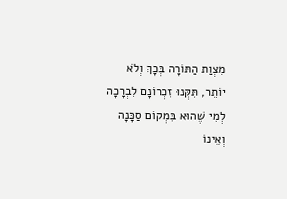מִצְוַת הַתּוֹרָה בְּכָךְ וְלֹא יוֹתֵר, תִּקְּנוּ זִכְרוֹנָם לִבְרָכָה לְמִי שֶׁהוּא בִּמְקוֹם סַכָּנָה וְאֵינוֹ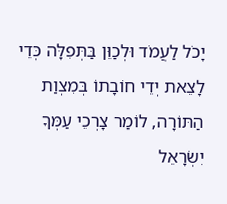יָכֹל לַעֲמֹד וּלְכַוֵּן בַּתְּפִלָּה כְּדֵי לָצֵאת יְדֵי חוֹבָתוֹ בְּמִצְוַת הַתּוֹרָה, לוֹמַר צָרְכֵי עַמְּךָ יִשְׂרָאֵל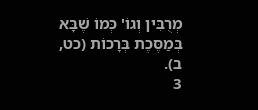מְרֻבִּין וְגוֹ' כְּמוֹ שֶׁבָּא בְּמַסֶּכֶת בְּרָכוֹת (כט, ב).
3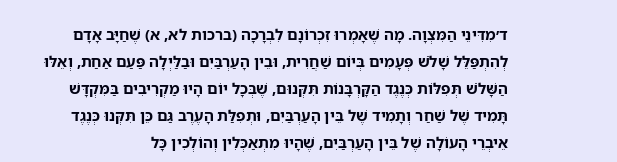ד׳מִדִּינֵי הַמִּצְוָה. מָה שֶׁאָמְרוּ זִכְרוֹנָם לִבְרָכָה (ברכות לא, א) שֶׁחַיָּב אָדָם לְהִתְפַּלֵּל שָׁלֹשׁ פְּעָמִים בְּיוֹם שַׁחֲרִית, וּבֵין הָעַרְבַּיִם וּבַלַּיְלָה פַּעַם אַחַת, וְאֵלּוּ הַשָּׁלֹשׁ תְּפִלּוֹת כְּנֶגֶד הַקָּרְבָּנוֹת תִּקְּנוּם, שֶׁבְּכָל יוֹם הָיוּ מַקְרִיבִים בַּמִּקְדָּשׁ תָּמִיד שֶׁל שַׁחַר וְתָמִיד שֶׁל בֵּין הָעַרְבַּיִם, וּתְפִלַּת הָעֶרֶב גַּם כֵּן תִּקְּנוּ כְּנֶגֶד אֵיבְרֵי הָעוֹלָה שֶׁל בֵּין הָעַרְבַּיִם, שֶׁהָיוּ מִתְאַכְּלִין וְהוֹלְכִין כָּל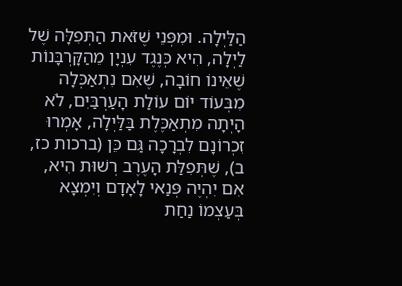הַלַּיְלָה. וּמִפְּנֵי שֶׁזֹּאת הַתְּפִלָּה שֶׁל לַיְלָה, הִיא כְּנֶגֶד עִנְיָן מֵהַקָּרְבָּנוֹת שֶׁאֵינוֹ חוֹבָה, שֶׁאִם נִתְאַכְּלָה מִבְּעוֹד יוֹם עוֹלַת הָעַרְבַּיִם, לֹא הָיְתָה מִתְאַכֶּלֶת בַּלַּיְלָה, אָמְרוּ זִכְרוֹנָם לִבְרָכָה גַּם כֵּן (ברכות כז, ב), שֶׁתְּפִלַּת הָעֶרֶב רְשׁוּת הִיא, אִם יִהְיֶה פְּנַאי לָאָדָם וְיִמְצָא בְּעַצְמוֹ נַחַת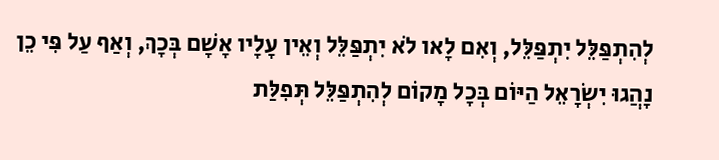לְהִתְפַּלֵּל יִתְפַּלֵּל, וְאִם לָאו לֹא יִתְפַּלֵּל וְאֵין עָלָיו אָשָׁם בְּכָךְ, וְאַף עַל פִּי כֵן נָהֲגוּ יִשְׂרָאֵל הַיּוֹם בְּכָל מָקוֹם לְהִתְפַּלֵּל תְּפִלַּת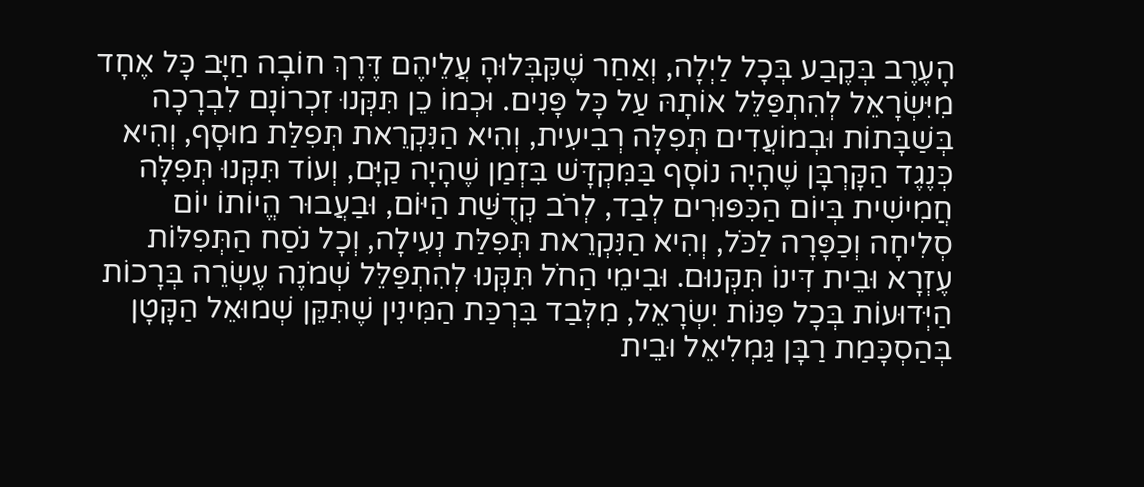הָעֶרֶב בְּקֶבַע בְּכָל לַיְלָה, וְאַחַר שֶׁקִּבְּלוּהָ עֲלֵיהֶם דֶּרֶךְ חוֹבָה חַיָּב כָּל אֶחָד מִיִּשְׂרָאֵל לְהִתְפַּלֵּל אוֹתָהּ עַל כָּל פָּנִים. וּכְמוֹ כֵן תִּקְּנוּ זִכְרוֹנָם לִבְרָכָה בְּשַׁבָּתוֹת וּבְמוֹעֲדִים תְּפִלָּה רְבִיעִית, וְהִיא הַנִּקְרֵאת תְּפִלַּת מוּסָף, וְהִיא כְּנֶגֶד הַקָּרְבָּן שֶׁהָיָה נוֹסָף בַּמִּקְדָּשׁ בִּזְמַן שֶׁהָיָה קַיָּם, וְעוֹד תִּקְּנוּ תְּפִלָּה חֲמִישִׁית בְּיוֹם הַכִּפּוּרִים לְבַד, לְרֹב קְדֻשַּׁת הַיּוֹם, וּבַעֲבוּר הֱיוֹתוֹ יוֹם סְלִיחָה וְכַפָּרָה לַכֹּל, וְהִיא הַנִּקְרֵאת תְּפִלַּת נְעִילָה, וְכָל נֹסַח הַתְּפִלּוֹת עֶזְרָא וּבֵית דִּינוֹ תִּקְּנוּם. וּבִימֵי הַחֹל תִּקְּנוּ לְהִתְפַּלֵּל שְׁמֹנֶה עֶשְׂרֵה בְּרָכוֹת הַיְּדוּעוֹת בְּכָל פִּנּוֹת יִשְׂרָאֵל, מִלְּבַד בִּרְכַּת הַמִּינִין שֶׁתִּקֵּן שְׁמוּאֵל הַקָּטָן בְּהַסְכָּמַת רַבָּן גַּמְלִיאֵל וּבֵית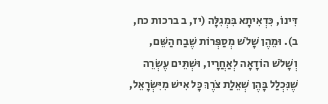דִּינוֹ, כִּדְאִיתָא בִּמְגִלָּה (יז, ב ברכות כח, ב). וּמֵהֶן שָׁלֹשׁ מְסַפְּרוֹת שֶׁבַח הַשֵּׁם, וְשָׁלֹשׁ הוֹדָאָה לְאַחֲרָיו, וּשְׁתֵּים עֶשְׂרֵה שֶׁנִּכְלַל בָּהֶן שְׁאֵלַת צֹרֶךְ כָּל אִישׁ מִיִּשְׂרָאֵל,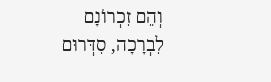וְהֵם זִכְרוֹנָם לִבְרָכָה, סִדְּרוּם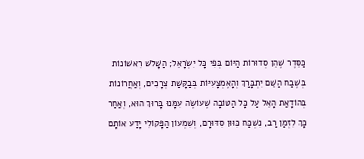כַּסֵּדֶר שֶׁהֵן סְדוּרוֹת הַיּוֹם בְּפִי כָּל יִשְׂרָאֵל; הַשָּׁלֹשׁ רִאשׁוֹנוֹת בְּשֶׁבַח הַשֵּׁם יִתְבָּרַךְ וְהָאֶמְצָעִיּוֹת בְּבַקָּשַׁת צְרָכִים, וְאַחֲרוֹנוֹת בְּהוֹדָאַת הָאֵל עַל כָּל הַטּוֹבָה שֶׁעוֹשֶׂה עִמָּנוּ בָּרוּךְ הוּא, וְאַחַר כָּךְ לִזְמַן רַב, נִשְׁכַּח כִּוּוּן סִדּוּרָם, וְשִׁמְעוֹן הַפָּקוֹלִי יָדַע אוֹתָם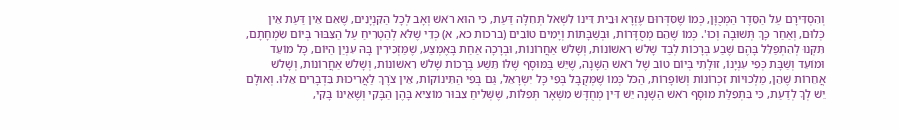וְהִסְדִּירָם עַל הַסֵּדֶר הַמְכֻוָּן, כְּמוֹ שֶׁסִּדְּרוּם עֶזְרָא וּבֵית דִּינוֹ לִשְׁאֹל תְּחִלָּה דַּעַת, כִּי הוּא רֹאשׁ וְאָב לְכָל הַקִּנְיָנִים, שֶׁאִם אֵין דַּעַת אֵין כְּלוּם, וְאַחַר כָּךְ תְּשׁוּבָה וְכוּ'. כְּמוֹ שֶׁהֵם מְסֻדָּרוֹת, וּבְשַׁבָּתוֹת וְיָמִים טוֹבִים (ברכות כא, א) כְּדֵי שֶׁלֹּא לְהַטְרִיחַ עַל הַצִּבּוּר בְּיוֹם שִׂמְחָתָם, תִּקְּנוּ לְהִתְפַּלֵּל בָּהֶם שֶׁבַע בְּרָכוֹת לְבַד שָׁלֹשׁ רִאשׁוֹנוֹת, וְשָׁלֹשׁ אַחֲרוֹנוֹת, וּבְרָכָה אַחַת בָּאֶמְצַע, שֶׁמַּזְכִּירִין בָּהּ עִנְיַן הַיּוֹם, כָּל מוֹעֵד וּמוֹעֵד וְשַׁבָּת כְּפִי עִנְיָנוֹ, זוּלָתִי בְּיוֹם טוֹב שֶׁל רֹאשׁ הַשָּׁנָה, שֶׁיֵּשׁ בַּמּוּסָף שֶׁלּוֹ תֵּשַׁע בְּרָכוֹת שָׁלֹשׁ רִאשׁוֹנוֹת, וְשָׁלֹשׁ אַחֲרוֹנוֹת, וְשָׁלֹשׁ אֲחֵרוֹת שֶׁהֵן, מַלְכוּיוֹת זִכְרוֹנוֹת וְשׁוֹפָרוֹת, הַכֹּל כְּמוֹ שֶׁמְּקֻבָּל בְּפִי כָּל יִשְׂרָאֵל, גַּם בְּפִי הַתִּינוֹקוֹת, אֵין צֹרֶךְ לַאֲרִיכוּת בִּדְבָרִים אֵלּוּ. וְאוּלָם יֵשׁ לְךָ לְדַעַת, כִּי בִּתְפִלַּת מוּסָף רֹאשׁ הַשָּׁנָה יֵשׁ דִּין מְחֻדָּשׁ מִשְּׁאָר תְּפִלּוֹת, שֶׁשְּׁלִיחַ צִבּוּר מוֹצִיא בָּהֶן הַבָּקִי וְשֶׁאֵינוֹ בָּקִי,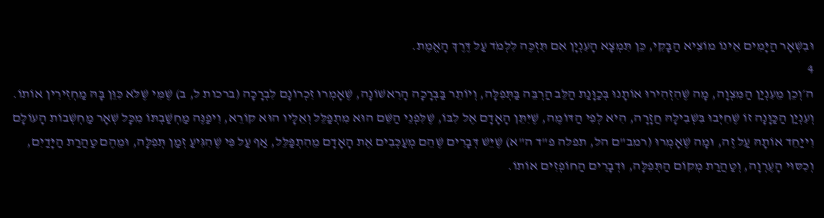וּבִשְׁאָר הַיָּמִים אֵינוֹ מוֹצִיא הַבָּקִי, כֵּן תִּמְצָא הָעִנְיָן אִם תִּזְכֶּה לִלְמֹד עַל דֶּרֶךְ הָאֱמֶת.
4
ה׳וְכֵן מֵעִנְיַן הַמִּצְוָה, מָה שֶׁהִזְהִירוּ אוֹתָנוּ בְּכַוָּנַת הַלֵּב הַרְבֵּה בַּתְּפִלָּה, וְיוֹתֵר בַּבְּרָכָה הָרִאשׁוֹנָה, שֶׁאָמְרוּ זִכְרוֹנָם לִבְרָכָה (ברכות ל, ב) שֶׁמִּי שֶׁלֹּא כִּוֵּן בָּהּ מַחְזִירִין אוֹתוֹ. וְעִנְיַן הַכַּוָּנָה זוֹ שֶׁחִיְּבוּ בִּשְׁבִילָהּ חֲזָרָה, הִיא לְפִי הַדּוֹמֶה, שֶׁיִּתֵּן הָאָדָם אֶל לִבּוֹ, שֶׁלִּפְנֵי הַשֵּׁם הוּא מִתְפַּלֵּל וְאֵלָיו הוּא קוֹרֵא, וִיפַנֶּה מַחְשַׁבְתּוֹ מִכָּל שְׁאָר מַחְשְׁבוֹת הָעוֹלָם וִייַחֵד אוֹתָהּ עַל זֶה, וּמָה שֶׁאָמְרוּ (רמב"ם הל, תפלה פ"ד ה"א) שֶׁיֵּשׁ דְּבָרִים שֶׁהֵם מְעַכְּבִים אֶת הָאָדָם מֵהִתְפַּלֵּל, אַף עַל פִּי שֶׁהִגִּיעַ זְמַן תְּפִלָּה, וּמֵהֶם טַהֲרַת הַיָּדַיִם, וְכִסּוּי הָעֶרְוָה, וְטַהֲרַת מְקוֹם הַתְּפִלָּה, וּדְבָרִים הַחוֹפְזִים אוֹתוֹ.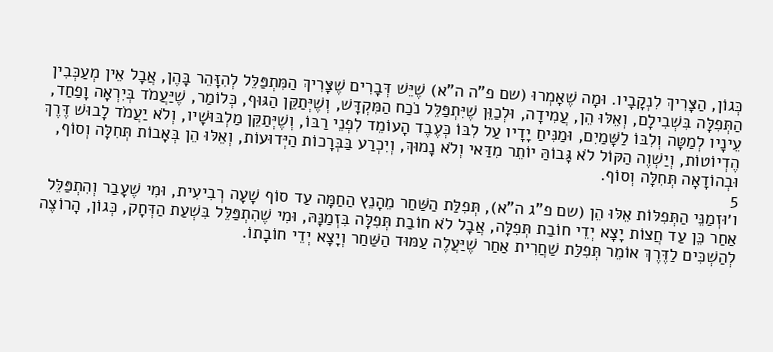כְּגוֹן, הַצָּרִיךְ לִנְקָבָיו. וּמָה שֶׁאָמְרוּ (שם פ"ה ה"א) שֶׁיֵּשׁ דְּבָרִים שֶׁצָּרִיךְ הַמִּתְפַּלֵּל לְהִזָּהֵר בָּהֶן, אֲבָל אֵין מְעַכְּבִין הַתְּפִלָּה בִּשְׁבִילָם, וְאֵלּוּ הֵן, עֲמִידָה, וּלְכַוֵּן שֶׁיִּתְפַּלֵּל נֹכַח הַמִּקְדָּשׁ, וְשֶׁיְּתַקֵּן הַגּוּף, כְּלוֹמַר, שֶׁיַּעֲמֹד בְּיִרְאָה וָפַחַד, עֵינָיו לְמַטָּה וְלִבּוֹ לַשָּׁמַיִם, וּמַנִּיחַ יָדָיו עַל לִבּוֹ כְּעֶבֶד הָעוֹמֵד לִפְנֵי רַבּוֹ, וְשֶׁיְּתַקֵּן מַלְבּוּשָׁיו, וְלֹא יַעֲמֹד לָבוּשׁ דֶּרֶךְ הֶדְיוֹטוֹת, וְיַשְׁוֶה הַקּוֹל לֹא גָּבוֹהַּ יוֹתֵר מִדַּאי וְלֹא נָמוּךְ, וְיִכְרַע בַּבְּרָכוֹת הַיְּדוּעוֹת, וְאֵלּוּ הֵן בְּאָבוֹת תְּחִלָּה וְסוֹף, וּבְהוֹדָאָה תְּחִלָּה וְסוֹף.
5
ו׳וּזְמַנֵּי הַתְּפִלּוֹת אֵלּוּ הֵן (שם פ"ג ה"א), תְּפִלַּת הַשַּׁחַר מֵהָנֵץ הַחַמָּה עַד סוֹף שָׁעָה רְבִיעִית, וּמִי שֶׁעָבַר וְהִתְפַּלֵּל אַחַר כֵּן עַד חֲצוֹת יָצָא יְדֵי חוֹבַת תְּפִלָּה, אֲבָל לֹא חוֹבַת תְּפִלָּה בִּזְמַנָּהּ, וּמִי שֶׁהִתְפַּלֵּל בִּשְׁעַת הַדְּחָק, כְּגוֹן, הָרוֹצֶה לְהַשְׁכִּים לַדֶּרֶךְ אוֹמֵר תְּפִלַּת שַׁחֲרִית אַחַר שֶׁיַּעֲלֶה עַמּוּד הַשַּׁחַר וְיָצָא יְדֵי חוֹבָתוֹ.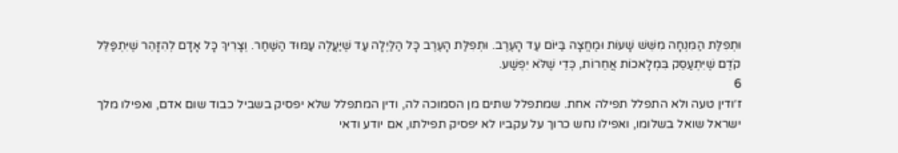וּתְפִלַּת הַמִּנְחָה מִשֵּׁשׁ שָׁעוֹת וּמֶחֱצָה בַּיּוֹם עַד הָעֶרֶב. וּתְפִלַּת הָעֶרֶב כָּל הַלַּיְלָה עַד שֶׁיַּעֲלֶה עַמּוּד הַשַּׁחַר. וְצָרִיךְ כָּל אָדָם לְהִזָּהֵר שֶׁיִּתְפַּלֵּל קֹדֶם שֶׁיִּתְעַסֵּק בִּמְלָאכוֹת אֲחֵרוֹת, כְּדֵי שֶׁלֹּא יִפְשַׁע.
6
ז׳ודין טעה ולא התפלל תפילה אחת. שמתפלל שתים מן הסמוכה לה, ודין המתפלל שלא יפסיק בשביל כבוד שום אדם, ואפילו מלך ישראל שואל בשלומו, ואפילו נחש כרוך על עקביו לא יפסיק תפילתו, אם יודע ודאי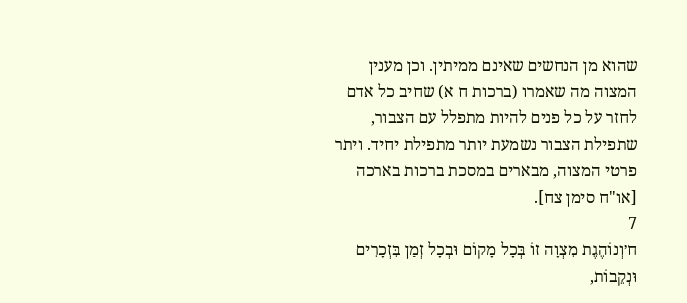שהוא מן הנחשים שאינם ממיתין. וכן מענין המצוה מה שאמרו (ברכות ח א) שחיב כל אדם לחזר על כל פנים להיות מתפלל עם הצבור, שתפילת הצבור נשמעת יותר מתפילת יחיד. ויתר פרטי המצוה, מבארים במסכת ברכות בארכה [או"ח סימן צח].
7
ח׳וְנוֹהֶגֶת מִצְוָה זוֹ בְּכָל מָקוֹם וּבְכָל זְמַן בִּזְכָרִים וּנְקֵבוֹת,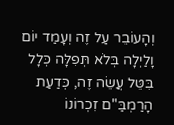וְהָעוֹבֵר עַל זֶה וְעָמַד יוֹם וָלַיְלָה בְּלֹא תְּפִלָּה כְּלָל בִּטֵּל עֲשֵׂה זֶה, כְּדַעַת הָרַמְבַּ"ם זִכְרוֹנוֹ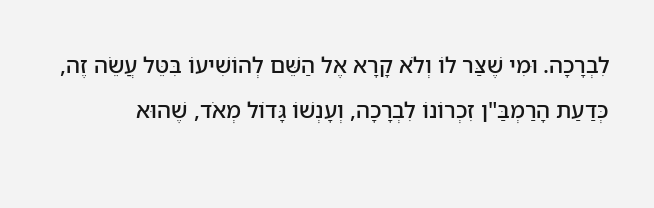לִבְרָכָה. וּמִי שֶׁצַּר לוֹ וְלֹא קָרָא אֶל הַשֵּׁם לְהוֹשִׁיעוֹ בִּטֵּל עֲשֵׂה זֶה, כְּדַעַת הָרַמְבַּ"ן זִכְרוֹנוֹ לִבְרָכָה, וְעָנְשׁוֹ גָּדוֹל מְאֹד, שֶׁהוּא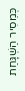כְּמֵסִיר הַשְׁגָּחַת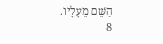הַשֵּׁם מֵעָלָיו.
8